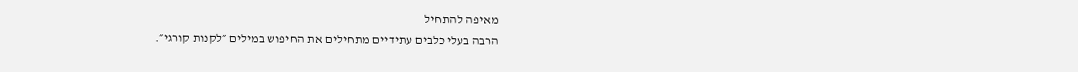מאיפה להתחיל
הרבה בעלי כלבים עתידיים מתחילים את החיפוש במילים ״לקנות קורגי״.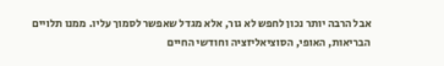אבל הרבה יותר נכון לחפש לא גור, אלא מגדל שאפשר לסמוך עליו. ממנו תלויים הבריאות, האופי, הסוציאליזציה וחודשי החיים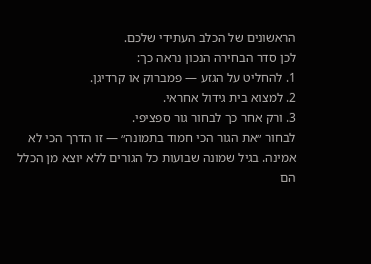הראשונים של הכלב העתידי שלכם.
לכן סדר הבחירה הנכון נראה כך:
1. להחליט על הגזע — פמברוק או קרדיגן.
2. למצוא בית גידול אחראי.
3. ורק אחר כך לבחור גור ספציפי.
לבחור ״את הגור הכי חמוד בתמונה״ — זו הדרך הכי לא אמינה. בגיל שמונה שבועות כל הגורים ללא יוצא מן הכלל הם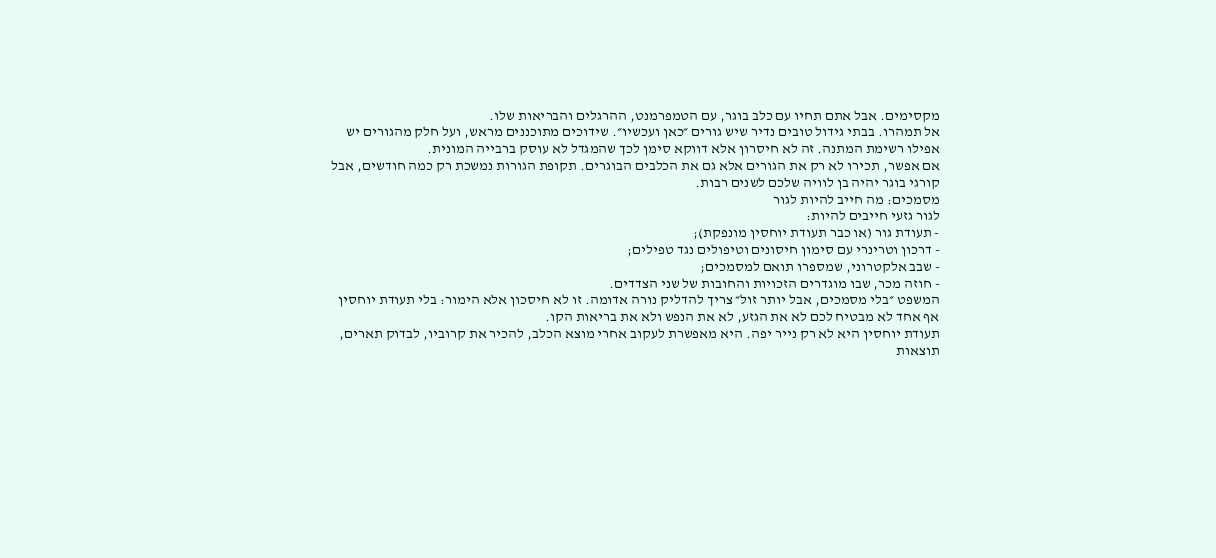מקסימים. אבל אתם תחיו עם כלב בוגר, עם הטמפרמנט, ההרגלים והבריאות שלו.
אל תמהרו. בבתי גידול טובים נדיר שיש גורים ״כאן ועכשיו״. שידוכים מתוכננים מראש, ועל חלק מהגורים יש אפילו רשימת המתנה. זה לא חיסרון אלא דווקא סימן לכך שהמגדל לא עוסק ברבייה המונית.
אם אפשר, תכירו לא רק את הגורים אלא גם את הכלבים הבוגרים. תקופת הגורות נמשכת רק כמה חודשים, אבל קורגי בוגר יהיה בן לוויה שלכם לשנים רבות.
מסמכים: מה חייב להיות לגור
לגור גזעי חייבים להיות:
- תעודת גור (או כבר תעודת יוחסין מונפקת);
- דרכון וטרינרי עם סימון חיסונים וטיפולים נגד טפילים;
- שבב אלקטרוני, שמספרו תואם למסמכים;
- חוזה מכר, שבו מוגדרים הזכויות והחובות של שני הצדדים.
המשפט ״בלי מסמכים, אבל יותר זול״ צריך להדליק נורה אדומה. זו לא חיסכון אלא הימור: בלי תעודת יוחסין אף אחד לא מבטיח לכם לא את הגזע, לא את הנפש ולא את בריאות הקו.
תעודת יוחסין היא לא רק נייר יפה. היא מאפשרת לעקוב אחרי מוצא הכלב, להכיר את קרוביו, לבדוק תארים, תוצאות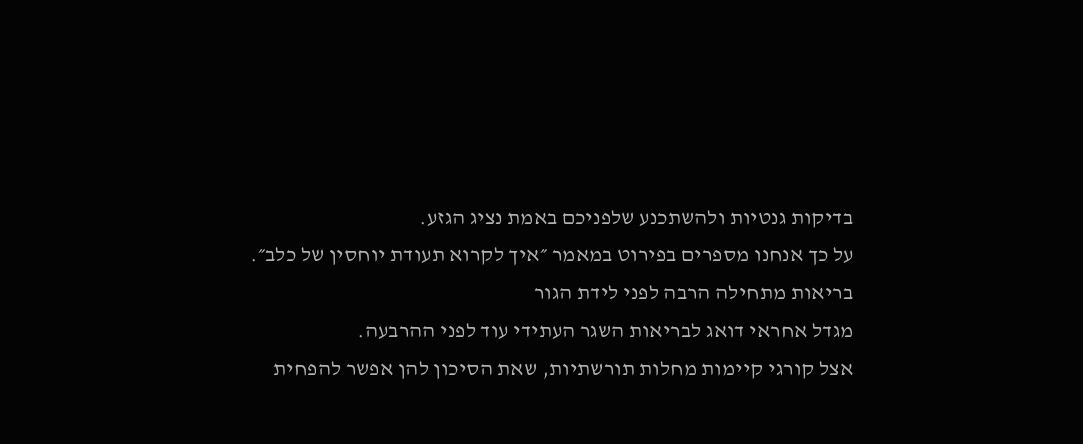בדיקות גנטיות ולהשתכנע שלפניכם באמת נציג הגזע.
על כך אנחנו מספרים בפירוט במאמר ״איך לקרוא תעודת יוחסין של כלב״.
בריאות מתחילה הרבה לפני לידת הגור
מגדל אחראי דואג לבריאות השגר העתידי עוד לפני ההרבעה.
אצל קורגי קיימות מחלות תורשתיות, שאת הסיכון להן אפשר להפחית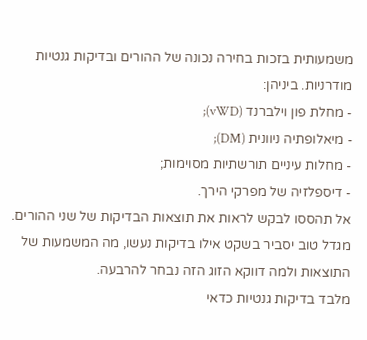משמעותית בזכות בחירה נכונה של ההורים ובדיקות גנטיות מודרניות. ביניהן:
- מחלת פון וילברנד (vWD);
- מיאלופתיה ניוונית (DM);
- מחלות עיניים תורשתיות מסוימות;
- דיספלזיה של מפרקי הירך.
אל תהססו לבקש לראות את תוצאות הבדיקות של שני ההורים.
מגדל טוב יסביר בשקט אילו בדיקות נעשו, מה המשמעות של התוצאות ולמה דווקא הזוג הזה נבחר להרבעה.
מלבד בדיקות גנטיות כדאי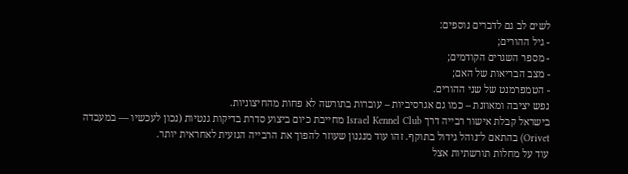לשים לב גם לדברים נוספים:
- גיל ההורים;
- מספר השגרים הקודמים;
- מצב הבריאות של האם;
- הטמפרמנט של שני ההורים.
נפש יציבה ומאוזנת – כמו גם אגרסיביות – עוברות בתורשה לא פחות מהחיצוניות.
בישראל קבלת אישור רבייה דרך Israel Kennel Club מחייבת כיום ביצוע סדרת בדיקות גנטיות (נכון לעכשיו — במעבדה Orivet) בהתאם ל־נוהל גידול בתוקף. זהו עוד מנגנון שעוזר להפוך את הרבייה הגזעית לאחראית יותר.
עוד על מחלות תורשתיות אצל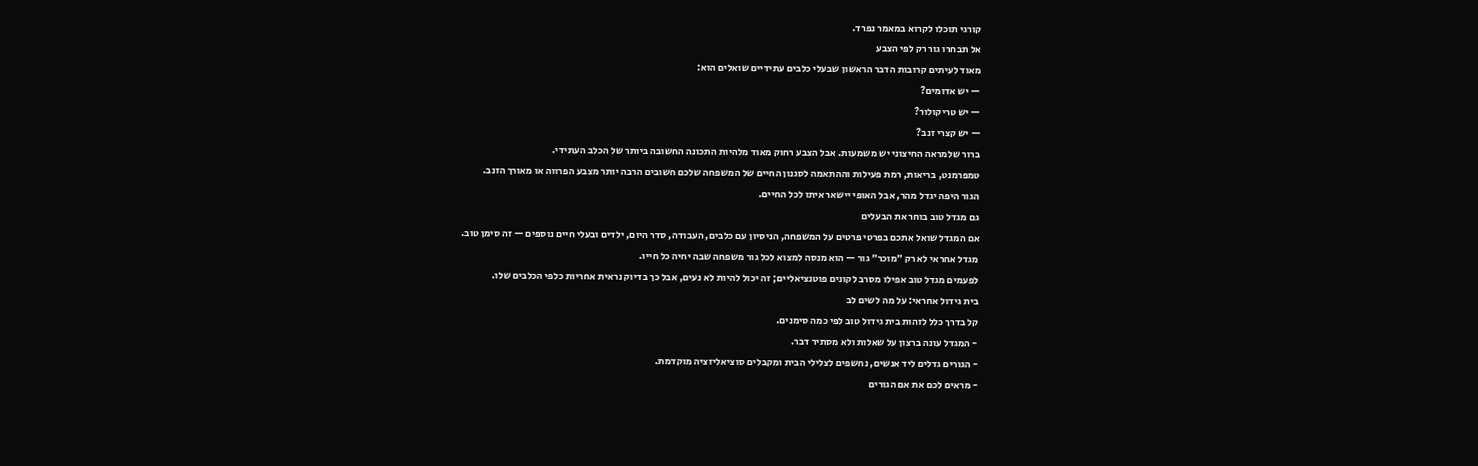קורגי תוכלו לקרוא במאמר נפרד.
אל תבחרו גור רק לפי הצבע
מאוד לעיתים קרובות הדבר הראשון שבעלי כלבים עתידיים שואלים הוא:
— יש אדומים?
— יש טריקולור?
— יש קצרי זנב?
ברור שלמראה החיצוני יש משמעות. אבל הצבע רחוק מאוד מלהיות התכונה החשובה ביותר של הכלב העתידי.
טמפרמנט, בריאות, רמת פעילות וההתאמה לסגנון החיים של המשפחה שלכם חשובים הרבה יותר מצבע הפרווה או מאורך הזנב.
הגור היפה יגדל מהר, אבל האופי יישאר איתו לכל החיים.
גם מגדל טוב בוחר את הבעלים
אם המגדל שואל אתכם בפרטי פרטים על המשפחה, הניסיון עם כלבים, העבודה, סדר היום, ילדים ובעלי חיים נוספים — זה סימן טוב.
מגדל אחראי לא רק ״מוכר״ גור — הוא מנסה למצוא לכל גור משפחה שבה יחיה כל חייו.
לפעמים מגדל טוב אפילו מסרב לקונים פוטנציאליים; זה יכול להיות לא נעים, אבל כך בדיוק נראית אחריות כלפי הכלבים שלו.
בית גידול אחראי: על מה לשים לב
קל בדרך כלל לזהות בית גידול טוב לפי כמה סימנים.
- המגדל עונה ברצון על שאלות ולא מסתיר דבר.
- הגורים גדלים ליד אנשים, נחשפים לצלילי הבית ומקבלים סוציאליזציה מוקדמת.
- מראים לכם את אם הגורים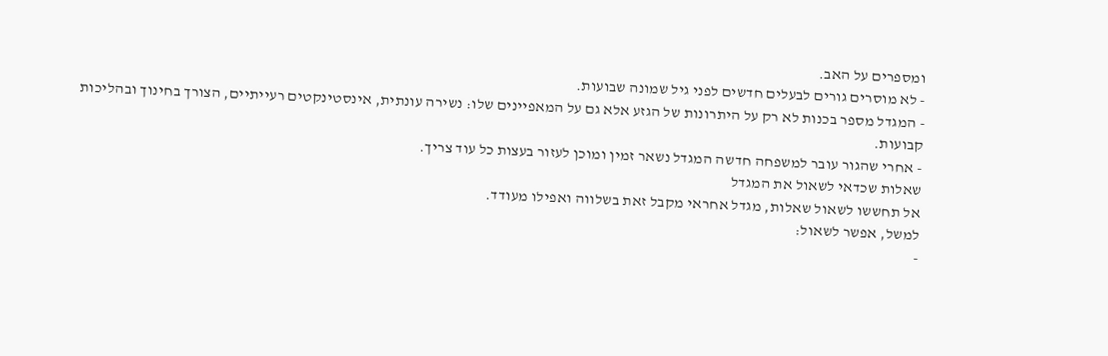ומספרים על האב.
- לא מוסרים גורים לבעלים חדשים לפני גיל שמונה שבועות.
- המגדל מספר בכנות לא רק על היתרונות של הגזע אלא גם על המאפיינים שלו: נשירה עונתית, אינסטינקטים רעייתיים, הצורך בחינוך ובהליכות קבועות.
- אחרי שהגור עובר למשפחה חדשה המגדל נשאר זמין ומוכן לעזור בעצות כל עוד צריך.
שאלות שכדאי לשאול את המגדל
אל תחששו לשאול שאלות, מגדל אחראי מקבל זאת בשלווה ואפילו מעודד.
למשל, אפשר לשאול:
-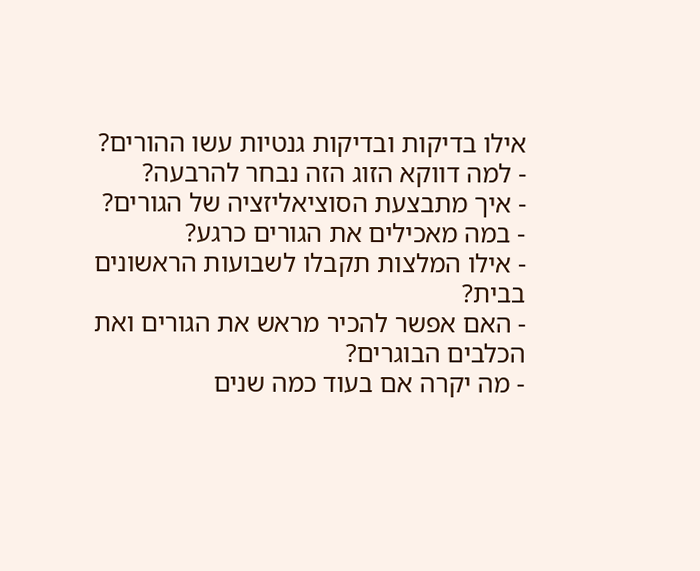אילו בדיקות ובדיקות גנטיות עשו ההורים?
- למה דווקא הזוג הזה נבחר להרבעה?
- איך מתבצעת הסוציאליזציה של הגורים?
- במה מאכילים את הגורים כרגע?
- אילו המלצות תקבלו לשבועות הראשונים בבית?
- האם אפשר להכיר מראש את הגורים ואת הכלבים הבוגרים?
- מה יקרה אם בעוד כמה שנים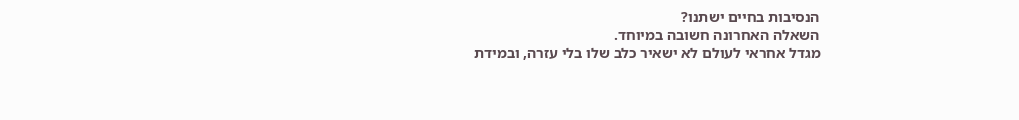הנסיבות בחיים ישתנו?
השאלה האחרונה חשובה במיוחד.
מגדל אחראי לעולם לא ישאיר כלב שלו בלי עזרה, ובמידת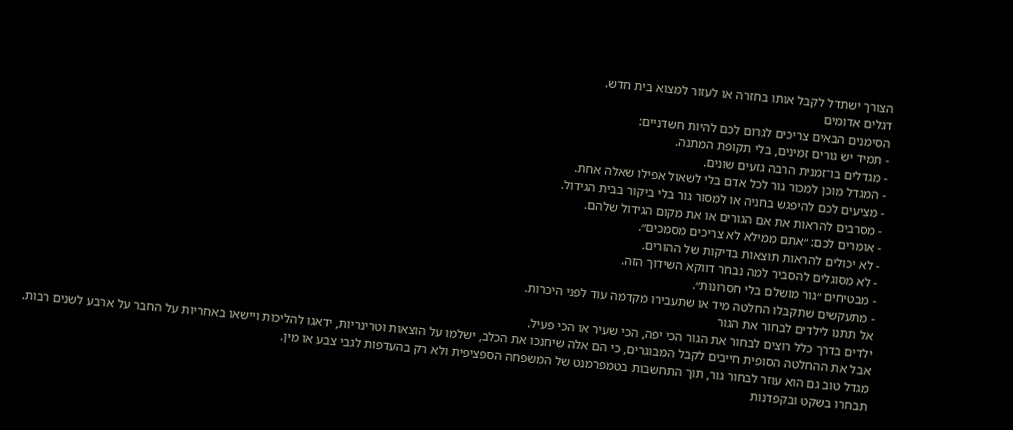הצורך ישתדל לקבל אותו בחזרה או לעזור למצוא בית חדש.
דגלים אדומים
הסימנים הבאים צריכים לגרום לכם להיות חשדניים:
- תמיד יש גורים זמינים, בלי תקופת המתנה.
- מגדלים בו־זמנית הרבה גזעים שונים.
- המגדל מוכן למכור גור לכל אדם בלי לשאול אפילו שאלה אחת.
- מציעים לכם להיפגש בחניה או למסור גור בלי ביקור בבית הגידול.
- מסרבים להראות את אם הגורים או את מקום הגידול שלהם.
- אומרים לכם: ״אתם ממילא לא צריכים מסמכים״.
- לא יכולים להראות תוצאות בדיקות של ההורים.
- לא מסוגלים להסביר למה נבחר דווקא השידוך הזה.
- מבטיחים ״גור מושלם בלי חסרונות״.
- מתעקשים שתקבלו החלטה מיד או שתעבירו מקדמה עוד לפני היכרות.
אל תתנו לילדים לבחור את הגור
ילדים בדרך כלל רוצים לבחור את הגור הכי יפה, הכי שעיר או הכי פעיל.
אבל את ההחלטה הסופית חייבים לקבל המבוגרים, כי הם אלה שיחנכו את הכלב, ישלמו על הוצאות וטרינריות, ידאגו להליכות ויישאו באחריות על החבר על ארבע לשנים רבות.
מגדל טוב גם הוא עוזר לבחור גור, תוך התחשבות בטמפרמנט של המשפחה הספציפית ולא רק בהעדפות לגבי צבע או מין.
תבחרו בשקט ובקפדנות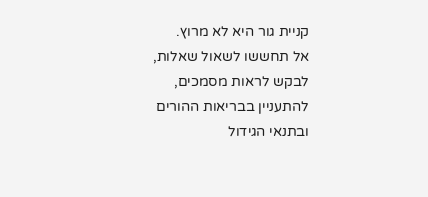קניית גור היא לא מרוץ.
אל תחששו לשאול שאלות, לבקש לראות מסמכים, להתעניין בבריאות ההורים ובתנאי הגידול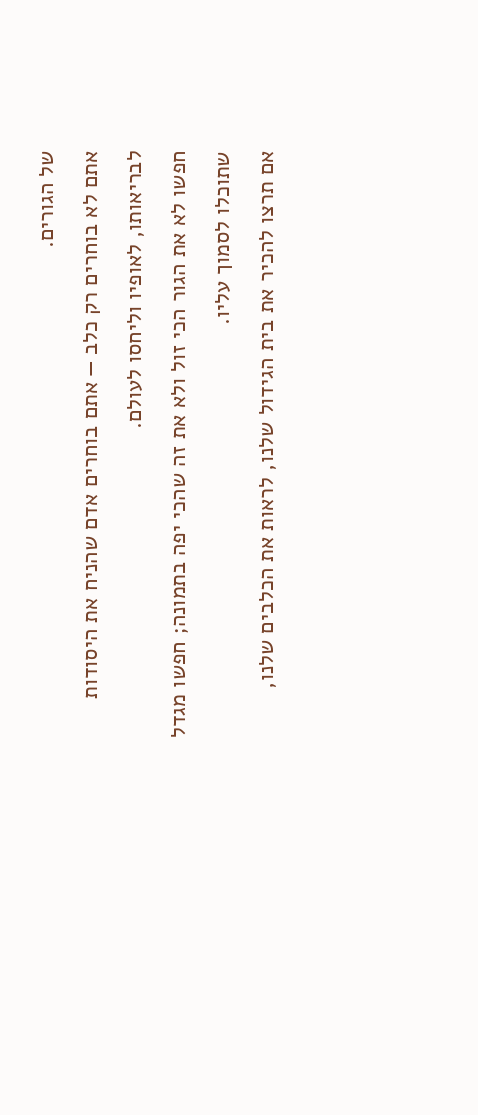של הגורים.
אתם לא בוחרים רק כלב — אתם בוחרים אדם שהניח את היסודות לבריאותו, לאופיו וליחסו לעולם.
חפשו לא את הגור הכי זול ולא את זה שהכי יפה בתמונה; חפשו מגדל שתוכלו לסמוך עליו.
אם תרצו להכיר את בית הגידול שלנו, לראות את הכלבים שלנו,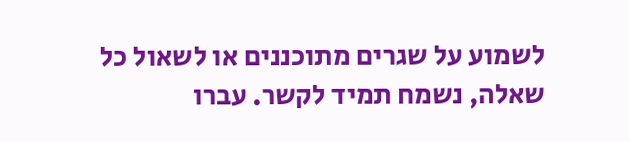לשמוע על שגרים מתוכננים או לשאול כל שאלה, נשמח תמיד לקשר. עברו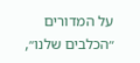על המדורים ״הכלבים שלנו״,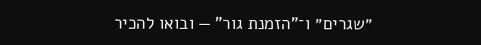״שגרים״ ו־"הזמנת גור" — ובואו להכיר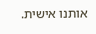אותנו אישית.